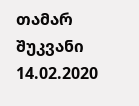თამარ შუკვანი
14.02.2020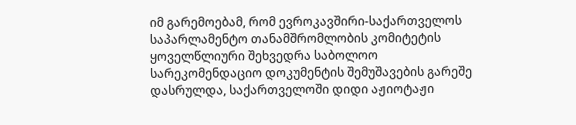იმ გარემოებამ, რომ ევროკავშირი-საქართველოს საპარლამენტო თანამშრომლობის კომიტეტის ყოველწლიური შეხვედრა საბოლოო სარეკომენდაციო დოკუმენტის შემუშავების გარეშე დასრულდა, საქართველოში დიდი აჟიოტაჟი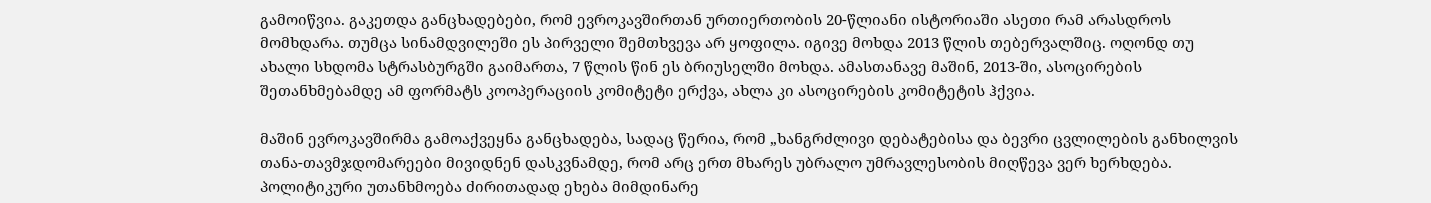გამოიწვია. გაკეთდა განცხადებები, რომ ევროკავშირთან ურთიერთობის 20-წლიანი ისტორიაში ასეთი რამ არასდროს მომხდარა. თუმცა სინამდვილეში ეს პირველი შემთხვევა არ ყოფილა. იგივე მოხდა 2013 წლის თებერვალშიც. ოღონდ თუ ახალი სხდომა სტრასბურგში გაიმართა, 7 წლის წინ ეს ბრიუსელში მოხდა. ამასთანავე მაშინ, 2013-ში, ასოცირების შეთანხმებამდე ამ ფორმატს კოოპერაციის კომიტეტი ერქვა, ახლა კი ასოცირების კომიტეტის ჰქვია.

მაშინ ევროკავშირმა გამოაქვეყნა განცხადება, სადაც წერია, რომ „ხანგრძლივი დებატებისა და ბევრი ცვლილების განხილვის თანა-თავმჯდომარეები მივიდნენ დასკვნამდე, რომ არც ერთ მხარეს უბრალო უმრავლესობის მიღწევა ვერ ხერხდება. პოლიტიკური უთანხმოება ძირითადად ეხება მიმდინარე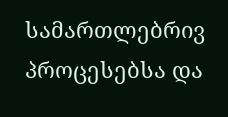სამართლებრივ პროცესებსა და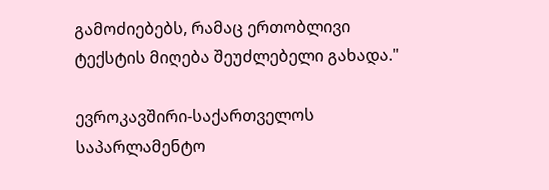გამოძიებებს, რამაც ერთობლივი ტექსტის მიღება შეუძლებელი გახადა."

ევროკავშირი-საქართველოს საპარლამენტო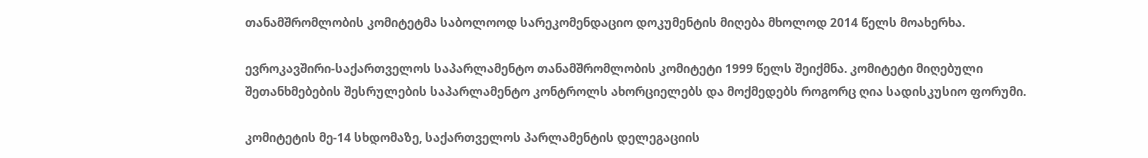თანამშრომლობის კომიტეტმა საბოლოოდ სარეკომენდაციო დოკუმენტის მიღება მხოლოდ 2014 წელს მოახერხა.

ევროკავშირი-საქართველოს საპარლამენტო თანამშრომლობის კომიტეტი 1999 წელს შეიქმნა. კომიტეტი მიღებული შეთანხმებების შესრულების საპარლამენტო კონტროლს ახორციელებს და მოქმედებს როგორც ღია სადისკუსიო ფორუმი.

კომიტეტის მე-14 სხდომაზე, საქართველოს პარლამენტის დელეგაციის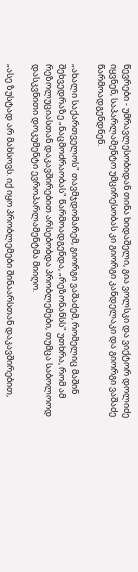წევრები - უმრავლესობიდან თინა ხიდაშელი, გია ვოლსკი და ვიქტორ დოლიძე იყვნენ, საპარლამენტო უმცირესობას კი გიორგი კანდელაკი და გიორგი ვაშაძე წარმოადგენდნენ.

„ახალი საქართველოს" თავმჯდომარემ, გიორგი ვაშაძემ, რომელიც მაშინ შეხვედრაზე „ნაცმოძრაობას" წარმოადგენდა, „რეზონანსს" უთხრა, რომ ამ რეზოლუციასთან დაკავშირებით არსებობდა პრობლემები, თუმცა საბოლოოდ დასკვნითი დოკუმენტი ევროპარლამენტმა მიიღო.

„ასე ზუსტად არ მახსოვს. იქ იყო პრობლემები შინაარსთან დაკავშირებით,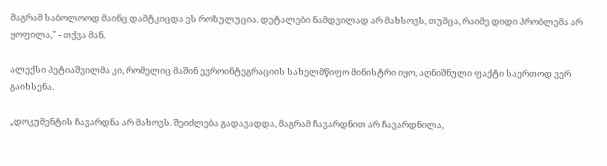მაგრამ საბოლოოდ მაინც დამტკიცდა ეს როზულუცია. დეტალები ნამდვილად არ მახსოვს, თუმცა, რაიმე დიდი პრობლემა არ ყოფილა," - თქვა მან.

ალექსი პეტიაშვილმა კი, რომელიც მაშინ ევროინტეგრაციის სახელმწიფო მინისტრი იყო, აღნიშნული ფაქტი საერთოდ ვერ გაიხსენა.

„დოკუმენტის ჩავარდნა არ მახოვს. შეიძლება გადავადდა, მაგრამ ჩავარდნით არ ჩავარდნილა,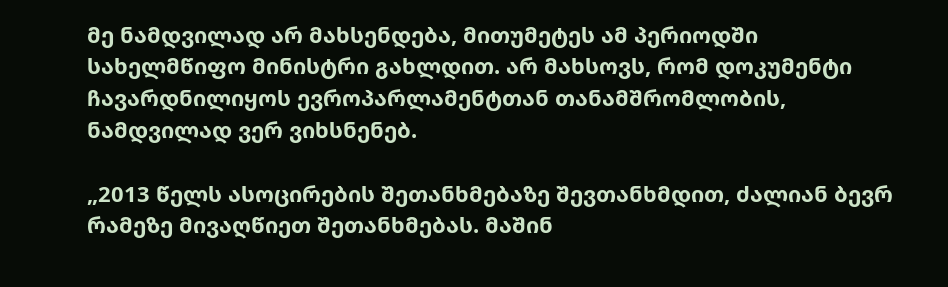მე ნამდვილად არ მახსენდება, მითუმეტეს ამ პერიოდში სახელმწიფო მინისტრი გახლდით. არ მახსოვს, რომ დოკუმენტი ჩავარდნილიყოს ევროპარლამენტთან თანამშრომლობის, ნამდვილად ვერ ვიხსნენებ.

„2013 წელს ასოცირების შეთანხმებაზე შევთანხმდით, ძალიან ბევრ რამეზე მივაღწიეთ შეთანხმებას. მაშინ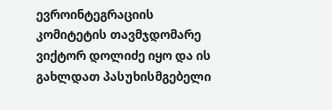ევროინტეგრაციის კომიტეტის თავმჯდომარე ვიქტორ დოლიძე იყო და ის გახლდათ პასუხისმგებელი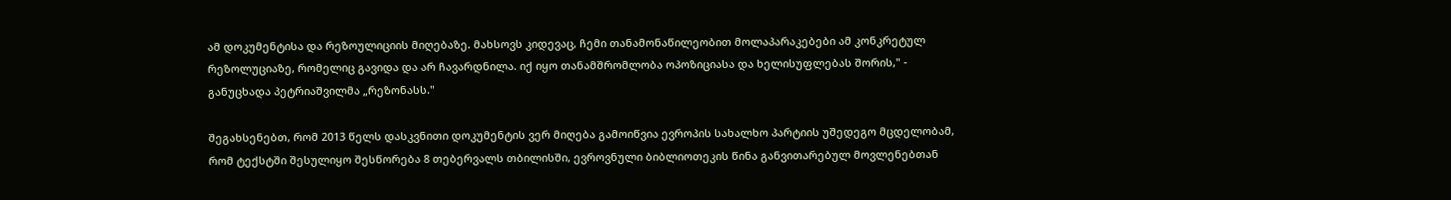ამ დოკუმენტისა და რეზოულიციის მიღებაზე. მახსოვს კიდევაც, ჩემი თანამონაწილეობით მოლაპარაკებები ამ კონკრეტულ რეზოლუციაზე, რომელიც გავიდა და არ ჩავარდნილა. იქ იყო თანამშრომლობა ოპოზიციასა და ხელისუფლებას შორის," - განუცხადა პეტრიაშვილმა „რეზონასს."

შეგახსენებთ, რომ 2013 წელს დასკვნითი დოკუმენტის ვერ მიღება გამოიწვია ევროპის სახალხო პარტიის უშედეგო მცდელობამ, რომ ტექსტში შესულიყო შესწორება 8 თებერვალს თბილისში, ევროვნული ბიბლიოთეკის წინა განვითარებულ მოვლენებთან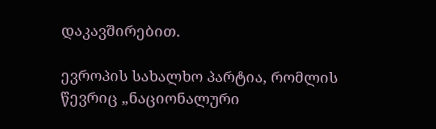დაკავშირებით.

ევროპის სახალხო პარტია, რომლის წევრიც „ნაციონალური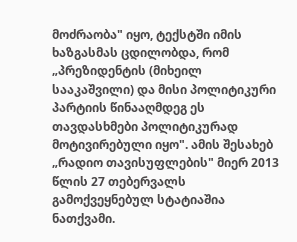მოძრაობა" იყო, ტექსტში იმის ხაზგასმას ცდილობდა, რომ „პრეზიდენტის (მიხეილ სააკაშვილი) და მისი პოლიტიკური პარტიის წინააღმდეგ ეს თავდასხმები პოლიტიკურად მოტივირებული იყო". ამის შესახებ „რადიო თავისუფლების" მიერ 2013 წლის 27 თებერვალს გამოქვეყნებულ სტატიაშია ნათქვამი.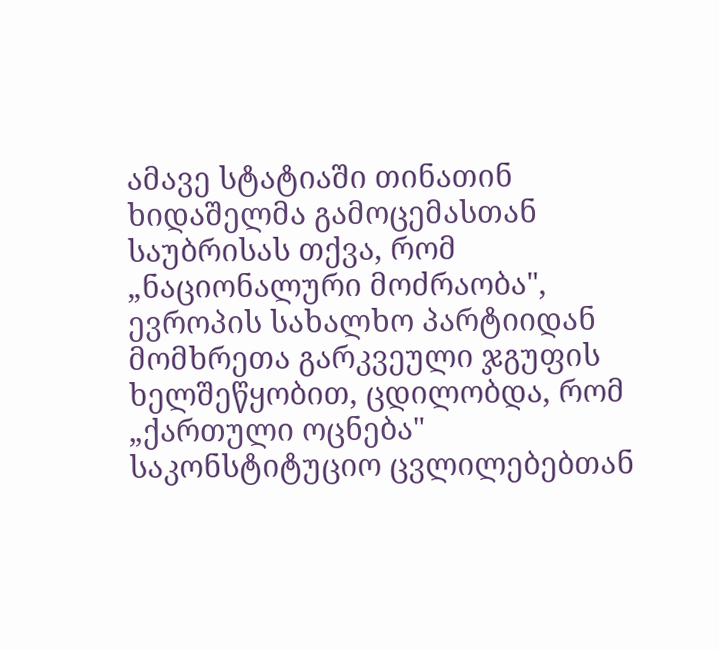ამავე სტატიაში თინათინ ხიდაშელმა გამოცემასთან საუბრისას თქვა, რომ „ნაციონალური მოძრაობა", ევროპის სახალხო პარტიიდან მომხრეთა გარკვეული ჯგუფის ხელშეწყობით, ცდილობდა, რომ „ქართული ოცნება" საკონსტიტუციო ცვლილებებთან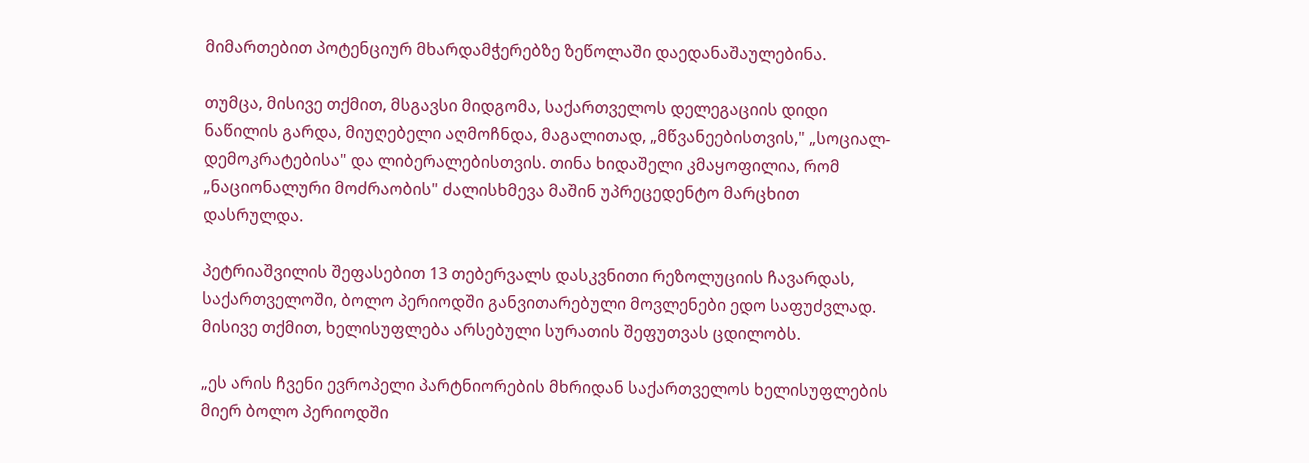მიმართებით პოტენციურ მხარდამჭერებზე ზეწოლაში დაედანაშაულებინა.

თუმცა, მისივე თქმით, მსგავსი მიდგომა, საქართველოს დელეგაციის დიდი ნაწილის გარდა, მიუღებელი აღმოჩნდა, მაგალითად, „მწვანეებისთვის," „სოციალ-დემოკრატებისა" და ლიბერალებისთვის. თინა ხიდაშელი კმაყოფილია, რომ „ნაციონალური მოძრაობის" ძალისხმევა მაშინ უპრეცედენტო მარცხით დასრულდა.

პეტრიაშვილის შეფასებით 13 თებერვალს დასკვნითი რეზოლუციის ჩავარდას, საქართველოში, ბოლო პერიოდში განვითარებული მოვლენები ედო საფუძვლად. მისივე თქმით, ხელისუფლება არსებული სურათის შეფუთვას ცდილობს.

„ეს არის ჩვენი ევროპელი პარტნიორების მხრიდან საქართველოს ხელისუფლების მიერ ბოლო პერიოდში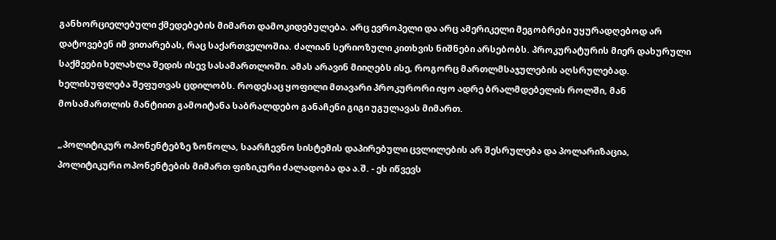განხორციელებული ქმედებების მიმართ დამოკიდებულება. არც ევროპელი და არც ამერიკელი მეგობრები უყურადღებოდ არ დატოვებენ იმ ვითარებას, რაც საქართველოშია. ძალიან სერიოზული კითხვის ნიშნები არსებობს. პროკურატურის მიერ დახურული საქმეები ხელახლა შედის ისევ სასამართლოში. ამას არავინ მიიღებს ისე, როგორც მართლმსაჯულების აღსრულებად. ხელისუფლება შეფუთვას ცდილობს. როდესაც ყოფილი მთავარი პროკურორი იყო ადრე ბრალმდებელის როლში, მან მოსამართლის მანტიით გამოიტანა საბრალდებო განაჩენი გიგი უგულავას მიმართ.

„პოლიტიკურ ოპონენტებზე ზოწოლა, საარჩევნო სისტემის დაპირებული ცვლილების არ შესრულება და პოლარიზაცია, პოლიტიკური ოპონენტების მიმართ ფიზიკური ძალადობა და ა.შ. - ეს იწვევს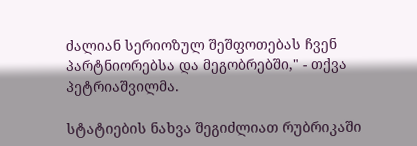ძალიან სერიოზულ შეშფოთებას ჩვენ პარტნიორებსა და მეგობრებში," - თქვა პეტრიაშვილმა.

სტატიების ნახვა შეგიძლიათ რუბრიკაში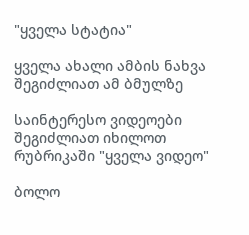"ყველა სტატია"

ყველა ახალი ამბის ნახვა შეგიძლიათ ამ ბმულზე

საინტერესო ვიდეოები შეგიძლიათ იხილოთ რუბრიკაში "ყველა ვიდეო"

ბოლო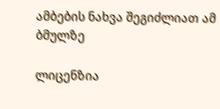ამბების ნახვა შეგიძლიათ ამ ბმულზე

ლიცენზია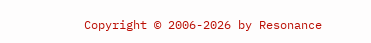Copyright © 2006-2026 by Resonance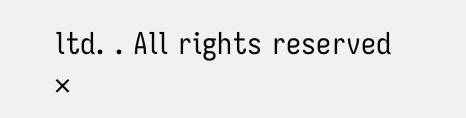ltd. . All rights reserved
×